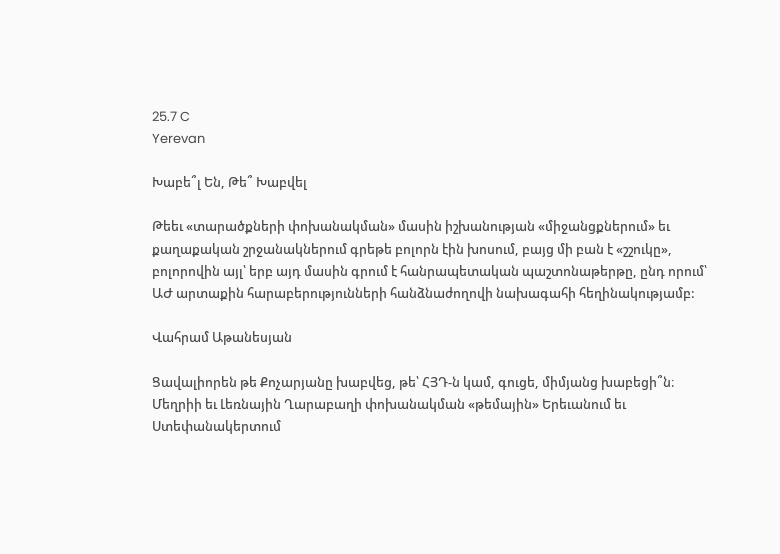25.7 C
Yerevan

Խաբե՞լ Են, Թե՞ Խաբվել

Թեեւ «տարածքների փոխանակման» մասին իշխանության «միջանցքներում» եւ քաղաքական շրջանակներում գրեթե բոլորն էին խոսում, բայց մի բան է «շշուկը», բոլորովին այլ՝ երբ այդ մասին գրում է հանրապետական պաշտոնաթերթը, ընդ որում՝ ԱԺ արտաքին հարաբերությունների հանձնաժողովի նախագահի հեղինակությամբ:

Վահրամ Աթանեսյան

Ցավալիորեն թե Քոչարյանը խաբվեց, թե՝ ՀՅԴ‑ն կամ, գուցե, միմյանց խաբեցի՞ն։ Մեղրիի եւ Լեռնային Ղարաբաղի փոխանակման «թեմային» Երեւանում եւ Ստեփանակերտում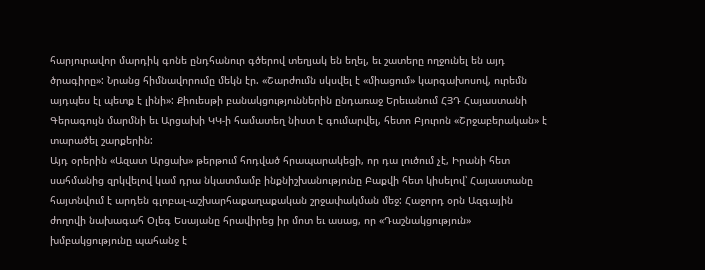հարյուրավոր մարդիկ գոնե ընդհանուր գծերով տեղյակ են եղել, եւ շատերը ողջունել են այդ ծրագիրը»: Նրանց հիմնավորումը մեկն էր. «Շարժումն սկսվել է «միացում» կարգախոսով, ուրեմն այդպես էլ պետք է լինի»: Քիուեսթի բանակցություններին ընդառաջ Երեւանում ՀՅԴ Հայաստանի Գերագույն մարմնի եւ Արցախի ԿԿ‑ի համատեղ նիստ է գումարվել, հետո Բյուրոն «Շրջաբերական» է տարածել շարքերին:
Այդ օրերին «Ազատ Արցախ» թերթում հոդված հրապարակեցի, որ դա լուծում չէ, Իրանի հետ սահմանից զրկվելով կամ դրա նկատմամբ ինքնիշխանությունը Բաքվի հետ կիսելով՝ Հայաստանը հայտնվում է արդեն գլոբալ-աշխարհաքաղաքական շրջափակման մեջ: Հաջորդ օրն Ազգային ժողովի նախագահ Օլեգ Եսայանը հրավիրեց իր մոտ եւ ասաց, որ «Դաշնակցություն» խմբակցությունը պահանջ է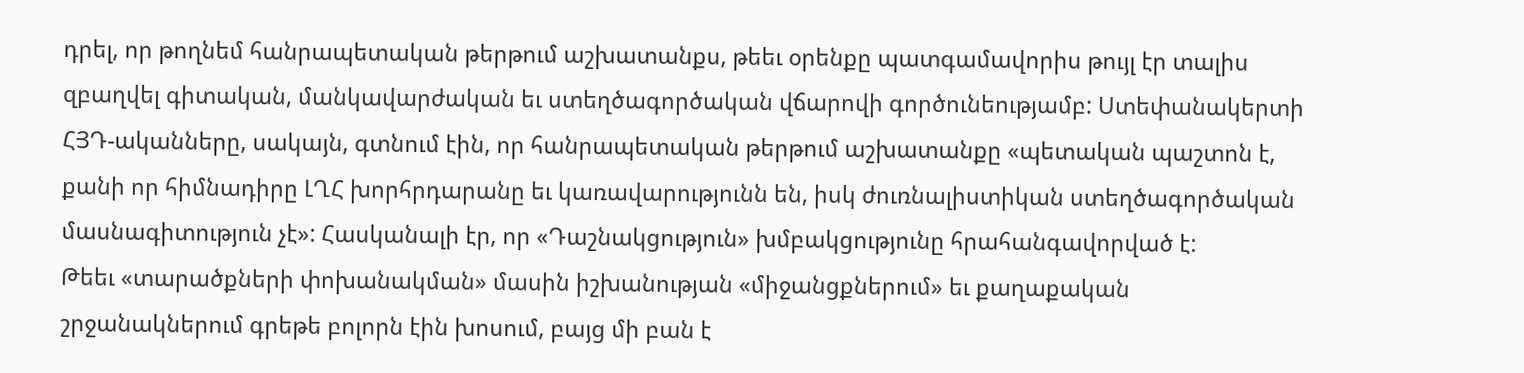դրել, որ թողնեմ հանրապետական թերթում աշխատանքս, թեեւ օրենքը պատգամավորիս թույլ էր տալիս զբաղվել գիտական, մանկավարժական եւ ստեղծագործական վճարովի գործունեությամբ: Ստեփանակերտի ՀՅԴ-ականները, սակայն, գտնում էին, որ հանրապետական թերթում աշխատանքը «պետական պաշտոն է, քանի որ հիմնադիրը ԼՂՀ խորհրդարանը եւ կառավարությունն են, իսկ ժուռնալիստիկան ստեղծագործական մասնագիտություն չէ»: Հասկանալի էր, որ «Դաշնակցություն» խմբակցությունը հրահանգավորված է:
Թեեւ «տարածքների փոխանակման» մասին իշխանության «միջանցքներում» եւ քաղաքական շրջանակներում գրեթե բոլորն էին խոսում, բայց մի բան է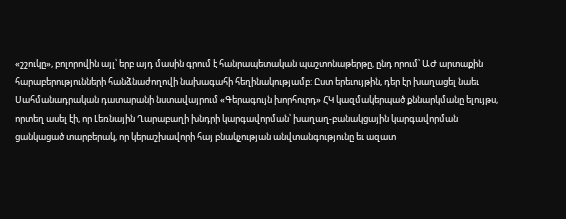«շշուկը», բոլորովին այլ՝ երբ այդ մասին գրում է հանրապետական պաշտոնաթերթը, ընդ որում՝ ԱԺ արտաքին հարաբերությունների հանձնաժողովի նախագահի հեղինակությամբ: Ըստ երեւույթին, դեր էր խաղացել նաեւ Սահմանադրական դատարանի նստավայրում «Գերագույն խորհուրդ» ՀԿ կազմակերպած քննարկմանը ելույթս, որտեղ ասել էի, որ Լեռնային Ղարաբաղի խնդրի կարգավորման՝ խաղաղ-բանակցային կարգավորման ցանկացած տարբերակ, որ կերաշխավորի հայ բնակչության անվտանգությունը եւ ազատ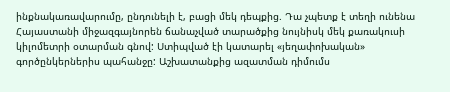ինքնակառավարումը, ընդունելի է, բացի մեկ դեպքից. Դա չպետք է տեղի ունենա Հայաստանի միջազգայնորեն ճանաչված տարածքից նույնիսկ մեկ քառակուսի կիլոմետրի օտարման գնով: Ստիպված էի կատարել «յեղափոխական» գործընկերներիս պահանջը: Աշխատանքից ազատման դիմումս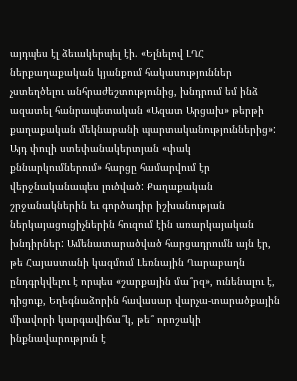այդպես էլ ձեւակերպել էի. «Ելնելով ԼՂՀ ներքաղաքական կյանքում հակասություններ չստեղծելու անհրաժեշտությունից, խնդրում եմ ինձ ազատել հանրապետական «Ազատ Արցախ» թերթի քաղաքական մեկնաբանի պարտականություններից»:
Այդ փուլի ստեփանակերտյան «փակ քննարկումներում» հարցը համարվում էր վերջնականապես լուծված: Քաղաքական շրջանակներին եւ գործադիր իշխանության ներկայացուցիչներին հուզում էին առարկայական խնդիրներ: Ամենատարածված հարցադրումն այն էր, թե Հայաստանի կազմում Լեռնային Ղարաբաղն ընդգրկվելու է որպես «շարքային մա՞րզ», ունենալու է, դիցուք, Եղեգնաձորին հավասար վարչա-տարածքային միավորի կարգավիճա՞կ, թե՞ որոշակի ինքնավարություն է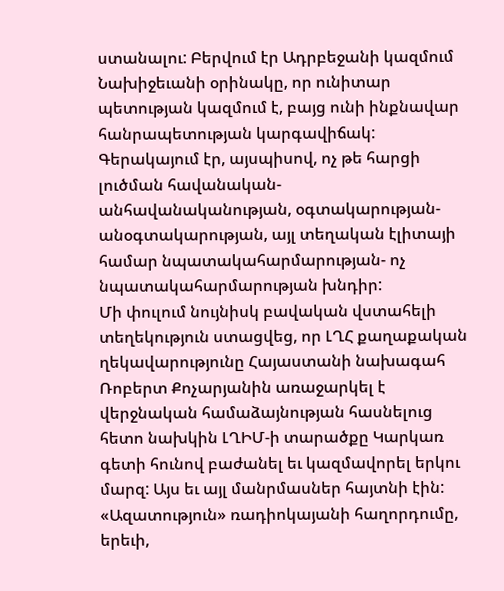ստանալու: Բերվում էր Ադրբեջանի կազմում Նախիջեւանի օրինակը, որ ունիտար պետության կազմում է, բայց ունի ինքնավար հանրապետության կարգավիճակ: Գերակայում էր, այսպիսով, ոչ թե հարցի լուծման հավանական-անհավանականության, օգտակարության-անօգտակարության, այլ տեղական էլիտայի համար նպատակահարմարության- ոչ նպատակահարմարության խնդիր:
Մի փուլում նույնիսկ բավական վստահելի տեղեկություն ստացվեց, որ ԼՂՀ քաղաքական ղեկավարությունը Հայաստանի նախագահ Ռոբերտ Քոչարյանին առաջարկել է վերջնական համաձայնության հասնելուց հետո նախկին ԼՂԻՄ‑ի տարածքը Կարկառ գետի հունով բաժանել եւ կազմավորել երկու մարզ: Այս եւ այլ մանրմասներ հայտնի էին: «Ազատություն» ռադիոկայանի հաղորդումը, երեւի,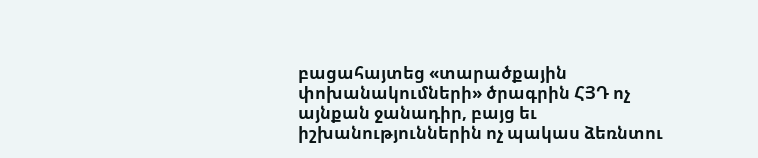բացահայտեց «տարածքային փոխանակումների» ծրագրին ՀՅԴ ոչ այնքան ջանադիր, բայց եւ իշխանություններին ոչ պակաս ձեռնտու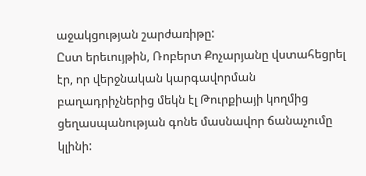աջակցության շարժառիթը:
Ըստ երեւույթին, Ռոբերտ Քոչարյանը վստահեցրել էր, որ վերջնական կարգավորման բաղադրիչներից մեկն էլ Թուրքիայի կողմից ցեղասպանության գոնե մասնավոր ճանաչումը կլինի: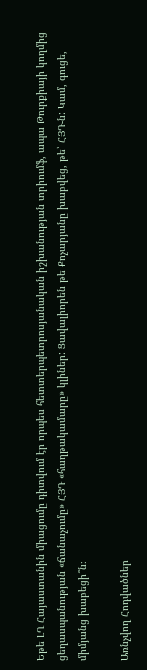Եթե ԼՂ Հայաստանին միացումը դիտվում էր որպես հետտերպետրոսյանական իշխանության տրիումֆ, ապա Թուրքիայի կողմից ցեղասպանության «ճանաչումը» ՀՅԴ «հաղթակամարը» կլիներ: Ցավալիորեն թե Քոչարյանը խաբվեց, թե՝ ՀՅԴ‑ն: Կամ, գուցե, միմյանց խաբեցի՞ն։

Առնչվող Հոդվածներ